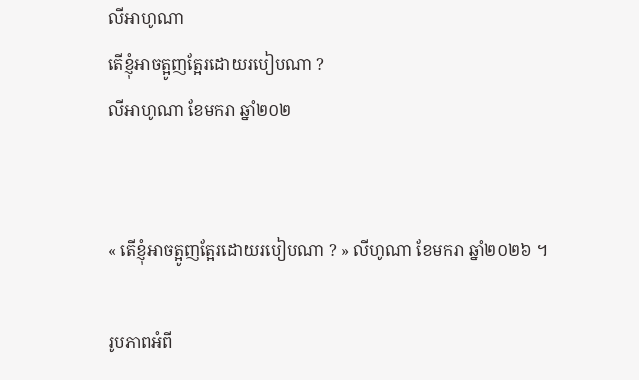លីអាហូណា
តើខ្ញុំអាចត្អូញត្អែរដោយរបៀបណា ?
លីអាហូណា ខែមករា ឆ្នាំ២០២


« តើខ្ញុំអាចត្អូញត្អែរដោយរបៀបណា ? » លីហូណា ខែមករា ឆ្នាំ២០២៦ ។

រូបភាពអំពី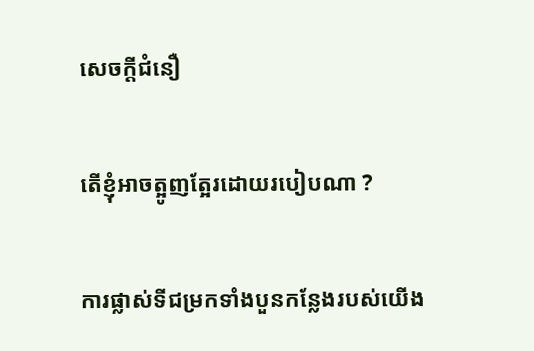សេចក្តីជំនឿ

តើខ្ញុំអាចត្អូញត្អែរដោយរបៀបណា ?

ការផ្លាស់ទីជម្រកទាំងបួនកន្លែងរបស់យើង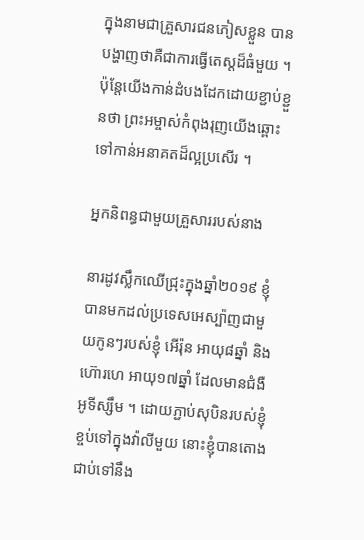ក្នុងនាមជាគ្រួសារជនភៀសខ្លួន បានបង្ហាញថាគឺជាការធ្វើតេស្តដ៏ធំមួយ ។ ប៉ុន្តែយើងកាន់ដំបងដែកដោយខ្ជាប់ខ្ជួនថា ព្រះអម្ចាស់កំពុងរុញយើងឆ្ពោះទៅកាន់អនាគតដ៏ល្អប្រសើរ ។

អ្នកនិពន្ធជាមួយគ្រួសាររបស់នាង

នារដូវស្លឹកឈើជ្រុះក្នុងឆ្នាំ២០១៩ ខ្ញុំបានមកដល់ប្រទេសអេស្ប៉ាញជាមួយកូនៗរបស់ខ្ញុំ អើរ៉ុន អាយុ៨ឆ្នាំ និង ហ៊ោរហេ អាយុ១៧ឆ្នាំ ដែលមានជំងឺអូទីស្សឹម ។ ដោយភ្ជាប់សុបិនរបស់ខ្ញុំខ្ចប់ទៅក្នុងវ៉ាលីមួយ នោះខ្ញុំបានតោងជាប់ទៅនឹង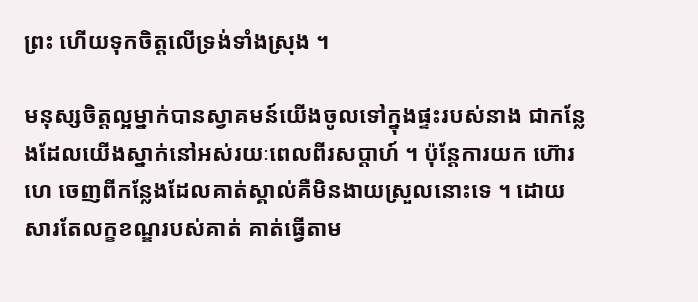ព្រះ ហើយទុកចិត្តលើទ្រង់ទាំងស្រុង ។

មនុស្សចិត្តល្អម្នាក់បានស្វាគមន៍យើងចូលទៅក្នុងផ្ទះរបស់នាង ជាកន្លែងដែលយើងស្នាក់នៅអស់រយៈពេលពីរសប្តាហ៍ ។ ប៉ុន្តែការយក ហ៊ោរហេ ចេញពីកន្លែងដែលគាត់ស្គាល់គឺមិនងាយស្រួលនោះទេ ។ ដោយសារតែលក្ខខណ្ឌរបស់គាត់ គាត់ធ្វើតាម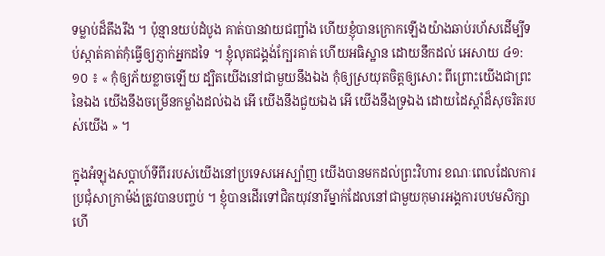ទម្លាប់ដ៏តឹងរឹង ។ ប៉ុន្មានយប់ដំបូង គាត់បានវាយជញ្ជាំង ហើយខ្ញុំបានក្រោកឡើងយ៉ាងឆាប់រហ័សដើម្បីទប់ស្កាត់គាត់កុំធ្វើឲ្យភ្ញាក់អ្នកដទៃ ។ ខ្ញុំលុតជង្គង់ក្បែរគាត់ ហើយអធិស្ឋាន ដោយនឹកដល់ អេសាយ ៤១:១០ ៖ « កុំឲ្យភ័យខ្លាចឡើយ ដ្បិតយើងនៅជាមួយនឹងឯង កុំឲ្យស្រយុតចិត្តឲ្យសោះ ពីព្រោះយើងជាព្រះនៃឯង យើងនឹងចម្រើនកម្លាំងដល់ឯង អើ យើងនឹងជួយឯង អើ យើងនឹងទ្រឯង ដោយដៃស្តាំដ៏សុចរិតរបស់យើង » ។

ក្នុងអំឡុងសប្តាហ៍ទីពីររបស់យើងនៅប្រទេសអេស្ប៉ាញ យើងបានមកដល់ព្រះវិហារ ខណៈពេលដែលការប្រជុំសាក្រាម៉ង់ត្រូវបានបញ្ចប់ ។ ខ្ញុំបានដើរទៅជិតយុវនារីម្នាក់ដែលនៅជាមួយកុមារអង្គការបឋមសិក្សា ហើ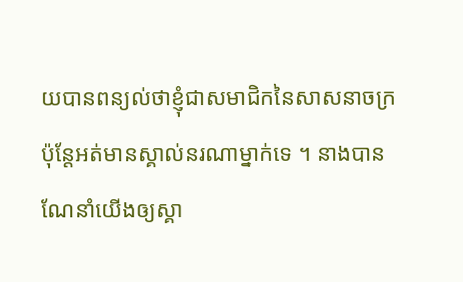យបានពន្យល់ថាខ្ញុំជាសមាជិកនៃសាសនាចក្រ ប៉ុន្តែអត់មានស្គាល់នរណាម្នាក់ទេ ។ នាងបានណែនាំយើងឲ្យស្គា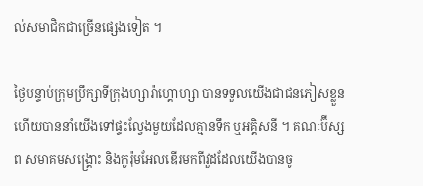ល់សមាជិកជាច្រើនផ្សេងទៀត ។

ថ្ងៃបន្ទាប់ក្រុមប្រឹក្សាទីក្រុងហ្សារ៉ាហ្គោហ្សា បានទទួលយើងជាជនភៀសខ្លួន ហើយបាននាំយើងទៅផ្ទះល្វែងមួយដែលគ្មានទឹក ឬអគ្គិសនី ។ គណៈប៊ីស្សព សមាគមសង្គ្រោះ និងកូរ៉ុមអែលឌើរមកពីវួដដែលយើងបានចូ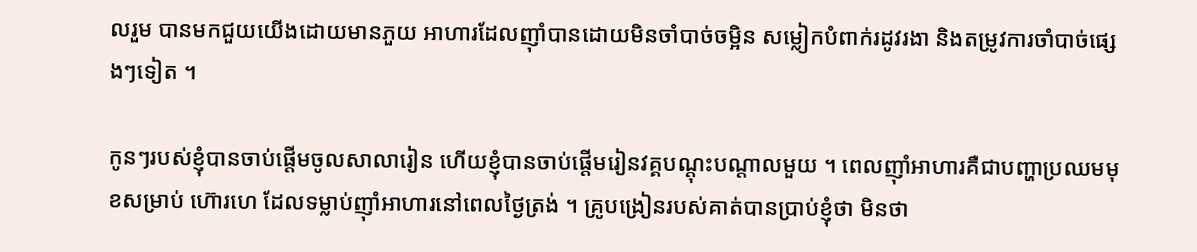លរួម បានមកជួយយើងដោយមានភួយ អាហារដែលញ៉ាំបានដោយមិនចាំបាច់ចម្អិន សម្លៀកបំពាក់រដូវរងា និងតម្រូវការចាំបាច់ផ្សេងៗទៀត ។

កូនៗរបស់ខ្ញុំបានចាប់ផ្តើមចូលសាលារៀន ហើយខ្ញុំបានចាប់ផ្តើមរៀនវគ្គបណ្តុះបណ្តាលមួយ ។ ពេលញ៉ាំអាហារគឺជាបញ្ហាប្រឈមមុខសម្រាប់ ហ៊ោរហេ ដែលទម្លាប់ញ៉ាំអាហារនៅពេលថ្ងៃត្រង់ ។ គ្រូបង្រៀនរបស់គាត់បានប្រាប់ខ្ញុំថា មិនថា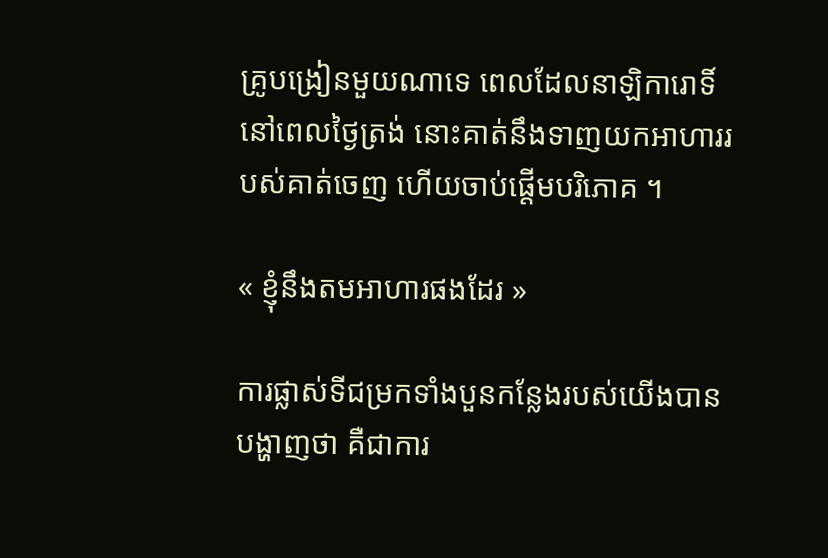គ្រូបង្រៀនមួយណាទេ ពេលដែលនាឡិការោទិ៍នៅពេលថ្ងៃត្រង់ នោះគាត់នឹងទាញយកអាហាររបស់គាត់ចេញ ហើយចាប់ផ្តើមបរិភោគ ។

« ខ្ញុំនឹងតមអាហារផងដែរ »

ការផ្លាស់ទីជម្រកទាំងបួនកន្លែងរបស់យើងបានបង្ហាញថា គឺជាការ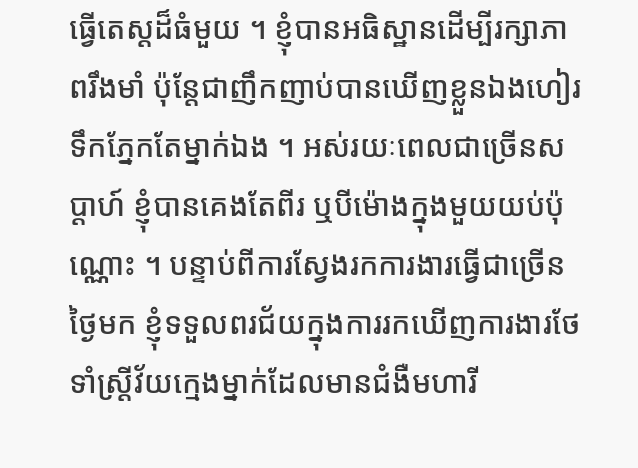ធ្វើតេស្តដ៏ធំមួយ ។ ខ្ញុំបានអធិស្ឋានដើម្បីរក្សាភាពរឹងមាំ ប៉ុន្តែជាញឹកញាប់បានឃើញខ្លួនឯងហៀរទឹកភ្នែកតែម្នាក់ឯង ។ អស់រយៈពេលជាច្រើនសប្តាហ៍ ខ្ញុំបានគេងតែពីរ ឬបីម៉ោងក្នុងមួយយប់ប៉ុណ្ណោះ ។ បន្ទាប់ពីការស្វែងរកការងារធ្វើជាច្រើនថ្ងៃមក ខ្ញុំទទួលពរជ័យក្នុងការរកឃើញការងារថែទាំស្ត្រីវ័យក្មេងម្នាក់ដែលមានជំងឺមហារី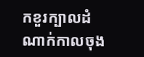កខួរក្បាលដំណាក់កាលចុង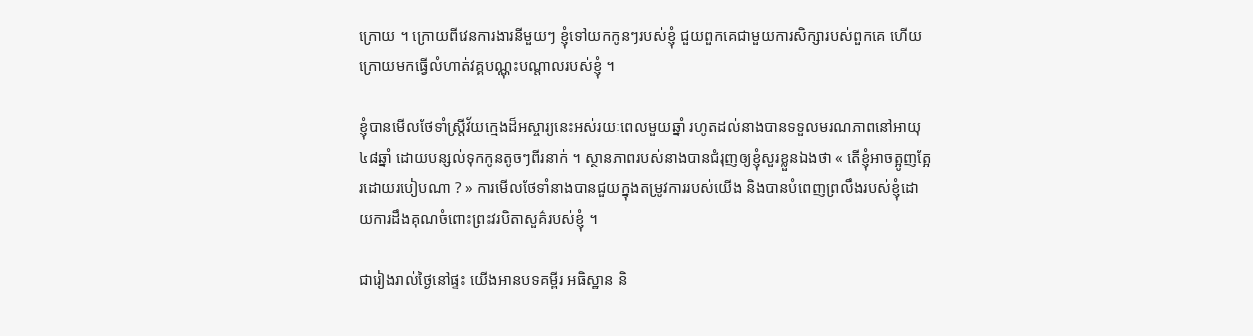ក្រោយ ។ ក្រោយពីវេនការងារនីមួយៗ ខ្ញុំទៅយកកូនៗរបស់ខ្ញុំ ជួយពួកគេជាមួយការសិក្សារបស់ពួកគេ ហើយក្រោយមកធ្វើលំហាត់វគ្គបណ្ណុះបណ្តាលរបស់ខ្ញុំ ។

ខ្ញុំបានមើលថែទាំស្ត្រីវ័យក្មេងដ៏អស្ចារ្យនេះអស់រយៈពេលមួយឆ្នាំ រហូតដល់នាងបានទទួលមរណភាពនៅអាយុ៤៨ឆ្នាំ ដោយបន្សល់ទុកកូនតូចៗពីរនាក់ ។ ស្ថានភាពរបស់នាងបានជំរុញឲ្យខ្ញុំសួរខ្លួនឯងថា « តើខ្ញុំអាចត្អូញត្អែរដោយរបៀបណា ? » ការមើលថែទាំនាងបានជួយក្នុងតម្រូវការរបស់យើង និងបានបំពេញព្រលឹងរបស់ខ្ញុំដោយការដឹងគុណចំពោះព្រះវរបិតាសួគ៌របស់ខ្ញុំ ។

ជារៀងរាល់ថ្ងៃនៅផ្ទះ យើងអានបទគម្ពីរ អធិស្ឋាន និ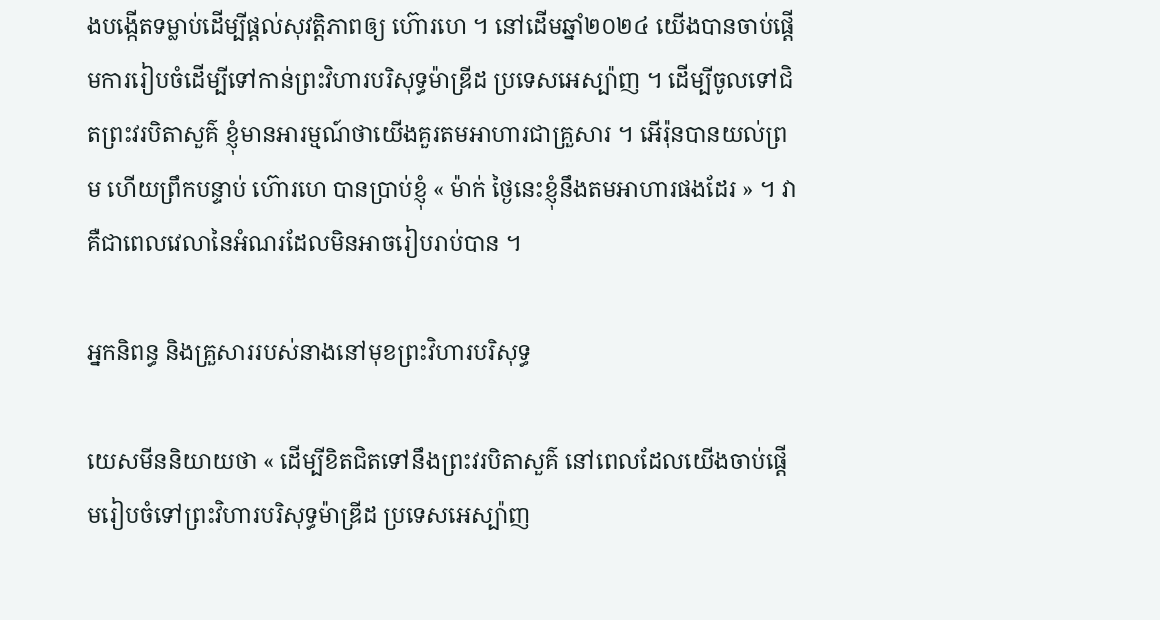ងបង្កើតទម្លាប់ដើម្បីផ្តល់សុវត្តិភាពឲ្យ ហ៊ោរហេ ។ នៅដើមឆ្នាំ២០២៤ យើងបានចាប់ផ្តើមការរៀបចំដើម្បីទៅកាន់ព្រះវិហារបរិសុទ្ធម៉ាឌ្រីដ ប្រទេសអេស្ប៉ាញ ។ ដើម្បីចូលទៅជិតព្រះវរបិតាសួគ៌ ខ្ញុំមានអារម្មណ៍ថាយើងគួរតមអាហារជាគ្រួសារ ។ អើរ៉ុនបានយល់ព្រម ហើយព្រឹកបន្ទាប់ ហ៊ោរហេ បានប្រាប់ខ្ញុំ « ម៉ាក់ ថ្ងៃនេះខ្ញុំនឹងតមអាហារផងដែរ » ។ វាគឺជាពេលវេលានៃអំណរដែលមិនអាចរៀបរាប់បាន ។

អ្នកនិពន្ធ និងគ្រួសាររបស់នាងនៅមុខព្រះវិហារបរិសុទ្ធ

យេសមីននិយាយថា « ដើម្បីខិតជិតទៅនឹងព្រះវរបិតាសួគ៌ នៅពេលដែលយើងចាប់ផ្តើមរៀបចំទៅព្រះវិហារបរិសុទ្ធម៉ាឌ្រីដ ប្រទេសអេស្ប៉ាញ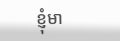ខ្ញុំមា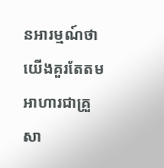នអារម្មណ៍ថាយើងគួរតែតមអាហារជាគ្រួសា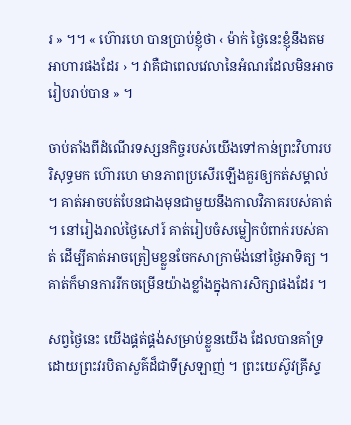រ » ។។ « ហ៊ោរហេ បានប្រាប់ខ្ញុំថា ‹ ម៉ាក់ ថ្ងៃនេះខ្ញុំនឹងតមអាហារផងដែរ › ។ វាគឺជាពេលវេលានៃអំណរដែលមិនអាចរៀបរាប់បាន » ។

ចាប់តាំងពីដំណើរទស្សនកិច្ចរបស់យើងទៅកាន់ព្រះវិហារបរិសុទ្ធមក ហ៊ោរហេ មានភាពប្រសើរឡើងគួរឲ្យកត់សម្គាល់ ។ គាត់អាចបត់បែនជាងមុនជាមួយនឹងកាលវិភាគរបស់គាត់ ។ នៅរៀងរាល់ថ្ងៃសៅរ៍ គាត់រៀបចំសម្លៀកបំពាក់របស់គាត់ ដើម្បីគាត់អាចត្រៀមខ្លួនចែកសាក្រាម៉ង់នៅថ្ងៃអាទិត្យ ។ គាត់ក៏មានការរីកចម្រើនយ៉ាងខ្លាំងក្នុងការសិក្សាផងដែរ ។

សព្វថ្ងៃនេះ យើងផ្គត់ផ្គង់សម្រាប់ខ្លួនយើង ដែលបានគាំទ្រដោយព្រះវរបិតាសួគ៌ដ៏ជាទីស្រឡាញ់ ។ ព្រះយេស៊ូវគ្រីស្ទ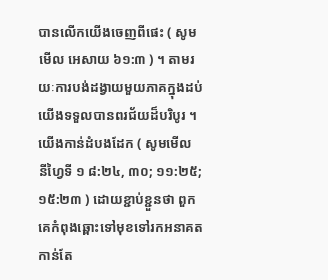បានលើកយើងចេញពីផេះ ( សូមមើល អេសាយ ៦១:៣ ) ។ តាមរយៈការបង់ដង្វាយមួយភាគក្នុងដប់ យើងទទួលបានពរជ័យដ៏បរិបូរ ។ យើងកាន់ដំបងដែក ( សូមមើល នីហ្វៃទី ១ ៨:២៤, ៣០; ១១:២៥; ១៥:២៣ ) ដោយខ្ជាប់ខ្ជួនថា ពួកគេកំពុងឆ្ពោះទៅមុខទៅរកអនាគតកាន់តែ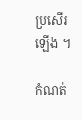ប្រសើរឡើង ។

កំណត់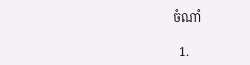ចំណាំ

  1.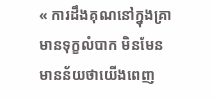« ការដឹងគុណនៅក្នុងគ្រាមានទុក្ខលំបាក មិនមែន មានន័យថាយើងពេញ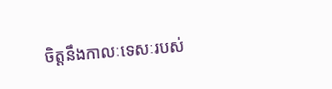ចិត្តនឹងកាលៈទេសៈរបស់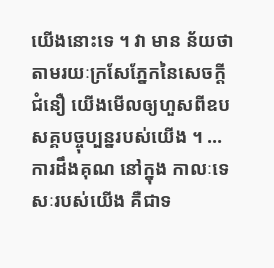យើងនោះទេ ។ វា មាន ន័យថា តាមរយៈក្រសែភ្នែកនៃសេចក្ដីជំនឿ យើងមើលឲ្យហួសពីឧបសគ្គបច្ចុប្បន្នរបស់យើង ។ … ការដឹងគុណ នៅក្នុង កាលៈទេសៈរបស់យើង គឺជាទ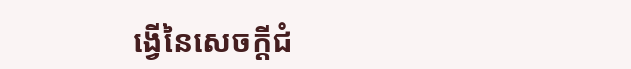ង្វើនៃសេចក្តីជំ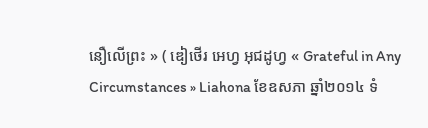នឿលើព្រះ » ( ឌៀថើរ អេហ្វ អុជដូហ្វ « Grateful in Any Circumstances » Liahona ខែឧសភា ឆ្នាំ២០១៤ ទំ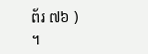ព័រ ៧៦ ) ។